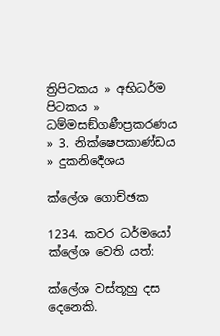ත්‍රිපිටකය » අභිධර්ම පිටකය » ධම්මසඞ්ගණීප්‍රකරණය » 3. නික්ෂෙපකාණ්ඩය » දුකනිර්‍දෙශය

ක්ලේශ ගොච්ඡක

1234. කවර ධර්මයෝ ක්ලේශ වෙති යත්:

ක්ලේශ වස්තූහු දස දෙනෙකි.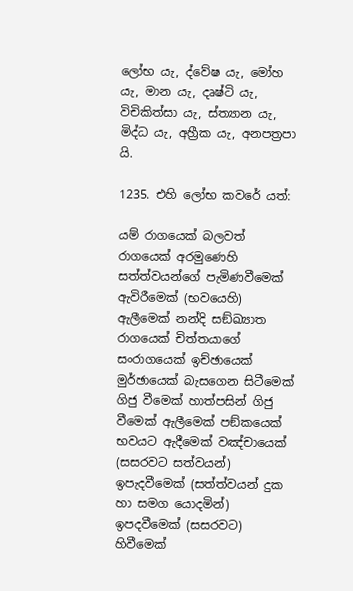ලෝභ යැ, ද්වේෂ යැ, මෝහ යැ, මාන යැ, දෘෂ්ටි යැ, විචිකිත්සා යැ, ස්ත්‍යාන යැ, මිද්ධ යැ, අහ්‍රීක යැ, අනපත්‍රපා යි.

1235. එහි ලෝභ කවරේ යත්:

යම් රාගයෙක් බලවත් රාගයෙක් අරමුණෙහි සත්ත්වයන්ගේ පැමිණවීමෙක් ඇවිරීමෙක් (භවයෙහි) ඇලීමෙක් නන්දි සඞ්ඛ්‍යාත රාගයෙක් චිත්තයාගේ සංරාගයෙක් ඉච්ඡායෙක් මුර්ඡායෙක් බැසගෙන සිටීමෙක් ගිජු වීමෙක් හාත්පසින් ගිජු වීමෙක් ඇලීමෙක් පඞ්කයෙක් භවයට ඇදීමෙක් වඤ්චායෙක් (සසරවට සත්වයන්) ඉපැදවීමෙක් (සත්ත්වයන් දුක හා සමග යොදමින්) ඉපදවීමෙක් (සසරවට) හිවීමෙක්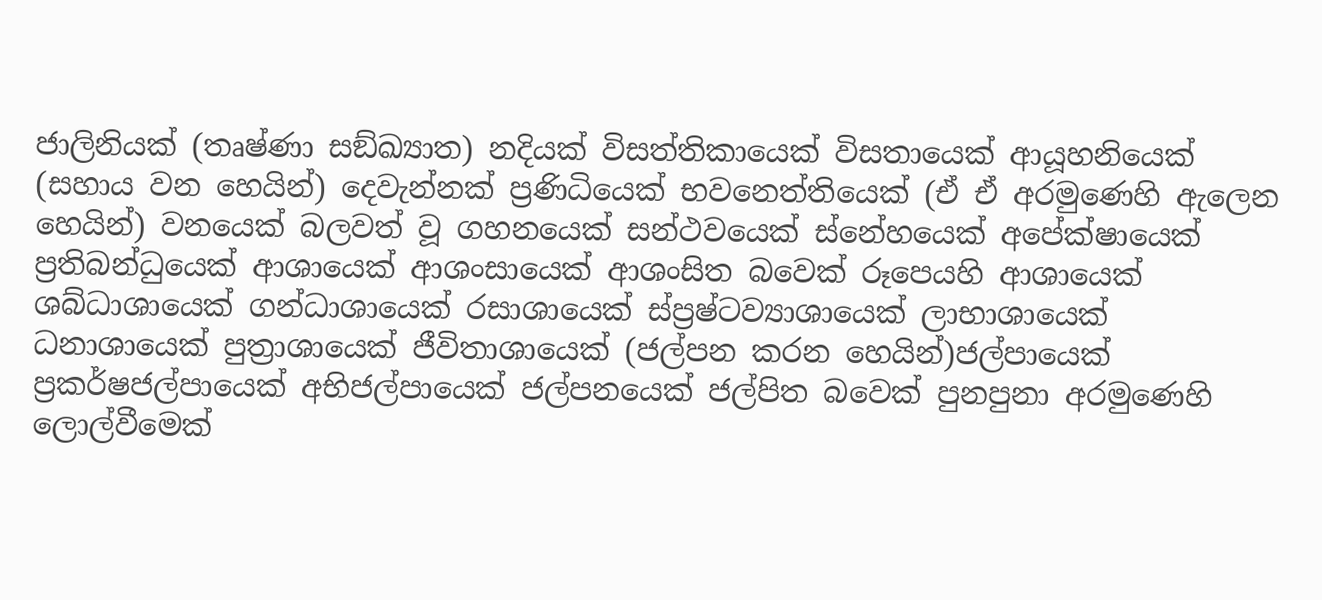ජාලිනියක් (තෘෂ්ණා සඞ්ඛ්‍යාත) නදියක් විසත්තිකායෙක් විසතායෙක් ආයූහනියෙක් (සහාය වන හෙයින්) දෙවැන්නක් ප්‍රණිධියෙක් භවනෙත්තියෙක් (ඒ ඒ අරමුණෙහි ඇලෙන හෙයින්) වනයෙක් බලවත් වූ ගහනයෙක් සන්ථවයෙක් ස්නේහයෙක් අපේක්ෂායෙක් ප්‍රතිබන්ධුයෙක් ආශායෙක් ආශංසායෙක් ආශංසිත බවෙක් රූපෙයහි ආශායෙක් ශබ්ධාශායෙක් ගන්ධාශායෙක් රසාශායෙක් ස්ප්‍රෂ්ටව්‍යාශායෙක් ලාභාශායෙක් ධනාශායෙක් පුත්‍රාශායෙක් ජීවිතාශායෙක් (ජල්පන කරන හෙයින්)ජල්පායෙක් ප්‍රකර්ෂජල්පායෙක් අභිජල්පායෙක් ජල්පනයෙක් ජල්පිත බවෙක් පුනපුනා අරමුණෙහි ලොල්වීමෙක්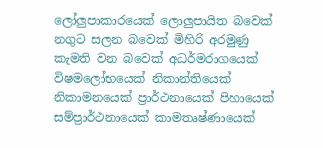ලෝලුපාකාරයෙක් ලොලුපායිත බවෙක් නගුට සලන බවෙක් මිහිරි අරමුණු කැමති වන බවෙක් අධර්මරාගයෙක් විෂමලෝභයෙක් නිකාන්තියෙක් නිකාමනයෙක් ප්‍රාර්ථනායෙක් පිහායෙක් සම්ප්‍රාර්ථනායෙක් කාමතෘෂ්ණායෙක්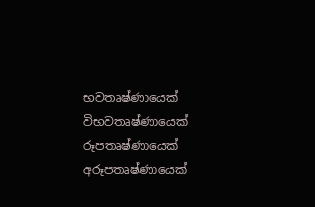භවතෘෂ්ණායෙක් විභවතෘෂ්ණායෙක් රූපතෘෂ්ණායෙක් අරූපතෘෂ්ණායෙක්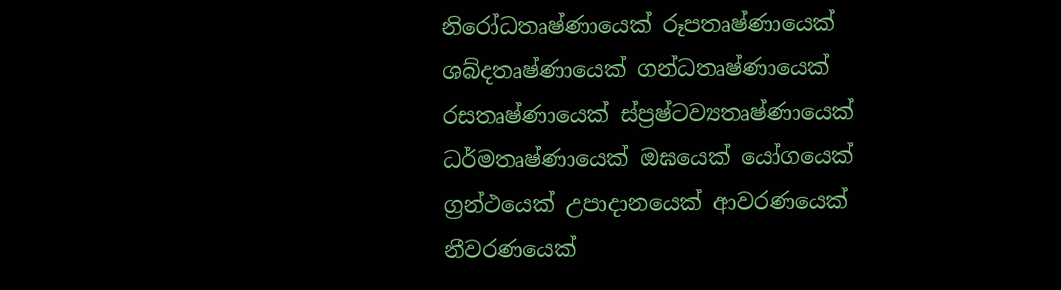නිරෝධතෘෂ්ණායෙක් රූපතෘෂ්ණායෙක් ශබ්දතෘෂ්ණායෙක් ගන්ධතෘෂ්ණායෙක් රසතෘෂ්ණායෙක් ස්ප්‍රෂ්ටව්‍යතෘෂ්ණායෙක් ධර්මතෘෂ්ණායෙක් ඔඝයෙක් යෝගයෙක් ග්‍රන්ථයෙක් උපාදානයෙක් ආවරණයෙක් නීවරණයෙක්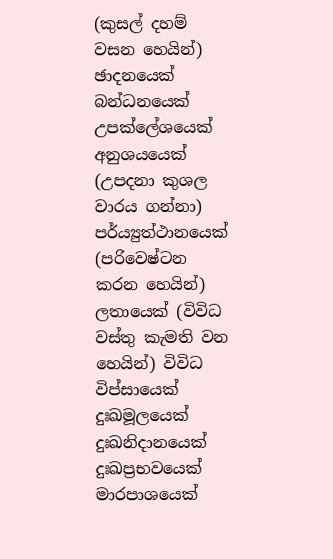(කුසල් දහම් වසන හෙයින්) ඡාදනයෙක් බන්ධනයෙක් උපක්ලේශයෙක් අනුශයයෙක් (උපදනා කුශල වාරය ගන්නා) පර්ය්‍යුත්ථානයෙක් (පරිවෙෂ්ටන කරන හෙයින්) ලතායෙක් (විවිධ වස්තු කැමති වන හෙයින්) විවිධ විප්සායෙක් දුඃඛමූලයෙක් දුඃඛනිදානයෙක් දුඃඛප්‍රභවයෙක් මාරපාශයෙක්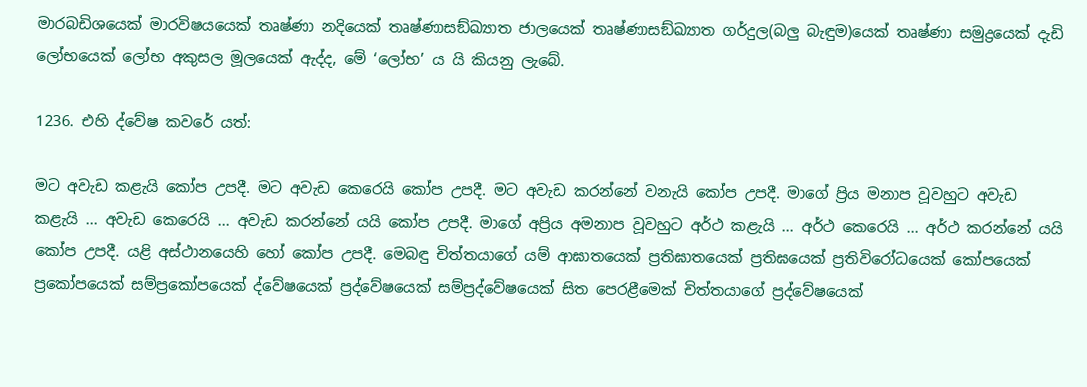මාරබඩිශයෙක් මාරවිෂයයෙක් තෘෂ්ණා නදියෙක් තෘෂ්ණාසඞ්ඛ්‍යාත ජාලයෙක් තෘෂ්ණාසඞ්ඛ්‍යාත ගර්දුල(බලු බැඳුම)යෙක් තෘෂ්ණා සමුද්‍රයෙක් දැඩි ලෝභයෙක් ලෝභ අකුසල මූලයෙක් ඇද්ද, මේ ‘ලෝභ’ ය යි කියනු ලැබේ.

1236. එහි ද්වේෂ කවරේ යත්:

මට අවැඩ කළැයි කෝප උපදී. මට අවැඩ කෙරෙයි කෝප උපදී. මට අවැඩ කරන්නේ වනැයි කෝප උපදී. මාගේ ප්‍රිය මනාප වූවහුට අවැඩ කළැයි ... අවැඩ කෙරෙයි ... අවැඩ කරන්නේ යයි කෝප උපදී. මාගේ අප්‍රිය අමනාප වූවහුට අර්ථ කළැයි ... අර්ථ කෙරෙයි ... අර්ථ කරන්නේ යයි කෝප උපදී. යළි අස්ථානයෙහි හෝ කෝප උපදී. මෙබඳු චිත්තයාගේ යම් ආඝාතයෙක් ප්‍රතිඝාතයෙක් ප්‍රතිඝයෙක් ප්‍රතිවිරෝධයෙක් කෝපයෙක් ප්‍රකෝපයෙක් සම්ප්‍රකෝපයෙක් ද්වේෂයෙක් ප්‍රද්වේෂයෙක් සම්ප්‍රද්වේෂයෙක් සිත පෙරළීමෙක් චිත්තයාගේ ප්‍රද්වේෂයෙක්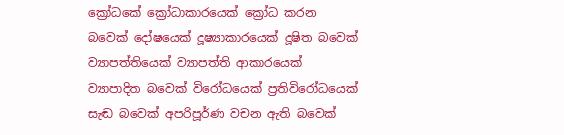ක්‍රෝධකේ ක්‍රෝධාකාරයෙක් ක්‍රෝධ කරන බවෙක් දෝෂයෙක් දූෂ්‍යාකාරයෙක් දූෂිත බවෙක් ව්‍යාපත්තියෙක් ව්‍යාපත්ති ආකාරයෙක් ව්‍යාපාදිත බවෙක් විරෝධයෙක් ප්‍රතිවිරෝධයෙක් සැඬ බවෙක් අපරිපූර්ණ වචන ඇති බවෙක්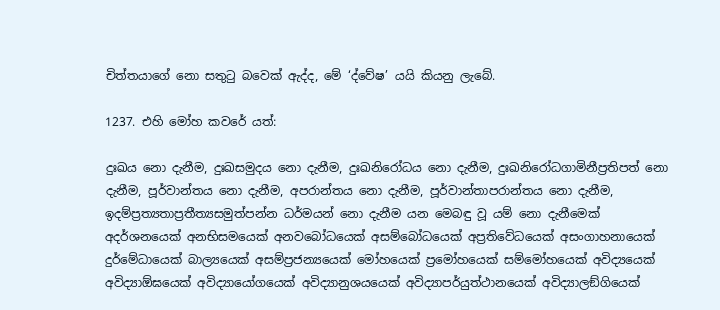චිත්තයාගේ නො සතුටු බවෙක් ඇද්ද, මේ ‘ද්වේෂ’ යයි කියනු ලැබේ.

1237. එහි මෝහ කවරේ යත්:

දුඃඛය නො දැනීම, දුඃඛසමුදය නො දැනීම, දුඃඛනිරෝධය නො දැනීම, දුඃඛනිරෝධගාමිනීප්‍රතිපත් නො දැනීම, පූර්වාන්තය නො දැනීම, අපරාන්තය නො දැනීම, පූර්වාන්තාපරාන්තය නො දැනීම, ඉදම්ප්‍රත්‍යතාප්‍රතීත්‍යසමුත්පන්න ධර්මයන් නො දැනීම යන මෙබඳු වූ යම් නො දැනීමෙක් අදර්ශනයෙක් අනභිසමයෙක් අනවබෝධයෙක් අසම්බෝධයෙක් අප්‍රතිවේධයෙක් අසංගාහනායෙක් දුර්මේධායෙක් බාල්‍යයෙක් අසම්ප්‍රජන්‍යයෙක් මෝහයෙක් ප්‍රමෝහයෙක් සම්මෝහයෙක් අවිද්‍යයෙක් අවිද්‍යාඕඝයෙක් අවිද්‍යායෝගයෙක් අවිද්‍යානුශයයෙක් අවිද්‍යාපර්යුත්ථානයෙක් අවිද්‍යාලඞ්ගියෙක්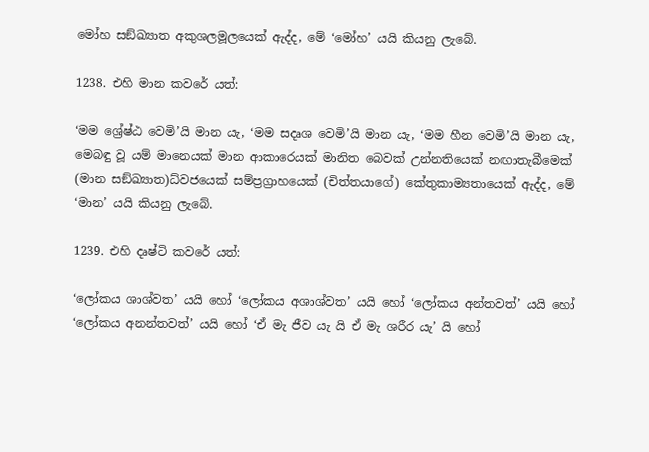මෝහ සඞ්ඛ්‍යාත අකුශලමූලයෙක් ඇද්ද, මේ ‘මෝහ’ යයි කියනු ලැබේ.

1238. එහි මාන කවරේ යත්:

‘මම ශ්‍රේෂ්ඨ වෙමි’යි මාන යැ, ‘මම සදෘශ වෙමි’යි මාන යැ, ‘මම හීන වෙමි’යි මාන යැ, මෙබඳු වූ යම් මානෙයක් මාන ආකාරෙයක් මානිත බෙවක් උන්නතියෙක් නඟාතැබීමෙක් (මාන සඞ්ඛ්‍යාත)ධ්වජයෙක් සම්ප්‍රග්‍රාහයෙක් (චිත්තයාගේ) කේතුකාම්‍යතායෙක් ඇද්ද, මේ ‘මාන’ යයි කියනු ලැබේ.

1239. එහි දෘෂ්ටි කවරේ යත්:

‘ලෝකය ශාශ්වත’ යයි හෝ ‘ලෝකය අශාශ්වත’ යයි හෝ ‘ලෝකය අන්තවත්’ යයි හෝ ‘ලෝකය අනන්තවත්’ යයි හෝ ‘ඒ මැ ජීව යැ යි ඒ මැ ශරීර යැ’ යි හෝ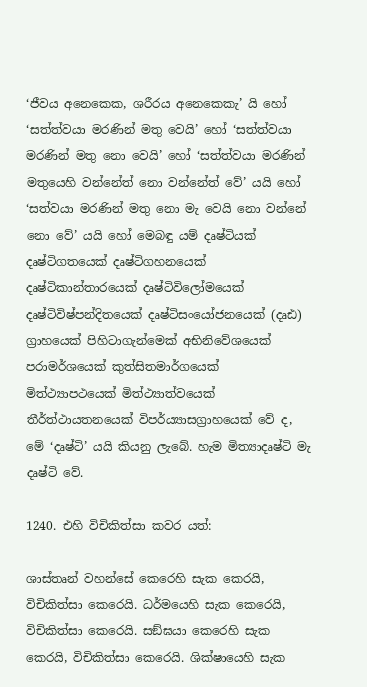‘ජීවය අනෙකෙක, ශරීරය අනෙකෙකැ’ යි හෝ ‘සත්ත්වයා මරණින් මතු වෙයි’ හෝ ‘සත්ත්වයා මරණින් මතු නො වෙයි’ හෝ ‘සත්ත්වයා මරණින් මතුයෙහි වන්නේත් නො වන්නේත් වේ’ යයි හෝ ‘සත්වයා මරණින් මතු නො මැ වෙයි නො වන්නේ නො වේ’ යයි හෝ මෙබඳු යම් දෘෂ්ටියක් දෘෂ්ටිගතයෙක් දෘෂ්ටිගහනයෙක් දෘෂ්ටිකාන්තාරයෙක් දෘෂ්ටිවිලෝමයෙක් දෘෂ්ටිවිෂ්පන්දිතයෙක් දෘෂ්ටිසංයෝජනයෙක් (දෘඪ) ග්‍රාහයෙක් පිහිටාගැන්මෙක් අභිනිවේශයෙක් පරාමර්ශයෙක් කුත්සිතමාර්ගයෙක් මිත්ථ්‍යාපථයෙක් මිත්ථ්‍යාත්වයෙක් තීර්ත්ථායතනයෙක් විපර්ය්‍යාසග්‍රාහයෙක් වේ ද, මේ ‘දෘෂ්ටි’ යයි කියනු ලැබේ. හැම මිත්‍යාදෘෂ්ටි මැ දෘෂ්ටි වේ.

1240. එහි විචිකිත්සා කවර යත්:

ශාස්තෘන් වහන්සේ කෙරෙහි සැක‍ කෙරයි, විචිකිත්සා කෙරෙයි. ධර්මයෙහි සැක කෙරෙයි, විචිකිත්සා කෙරෙයි. සඞ්ඝයා කෙරෙහි සැක‍ කෙරයි, විචිකිත්සා කෙරෙයි. ශික්ෂායෙහි සැක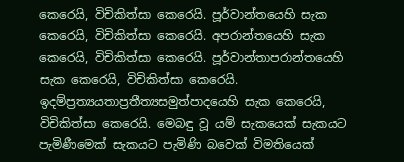කෙරෙයි, විචිකිත්සා කෙරෙයි. පූර්වාන්තයෙහි සැක කෙරෙයි, විචිකිත්සා කෙරෙයි. අපරාන්තයෙහි සැක කෙරෙයි, විචිකිත්සා කෙරෙයි. පූර්වාන්තාපරාන්තයෙහි සැක කෙරෙයි, විචිකිත්සා කෙරෙයි. ඉදම්ප්‍රත්‍යයතාප්‍රතීත්‍යසමුත්පාදයෙහි සැක කෙරෙයි, විචිකිත්සා කෙරෙයි. මෙබඳු වූ යම් සැකයෙක් සැකයට පැමිණීමෙක් සැකයට පැමිණි බවෙක් විමතියෙක්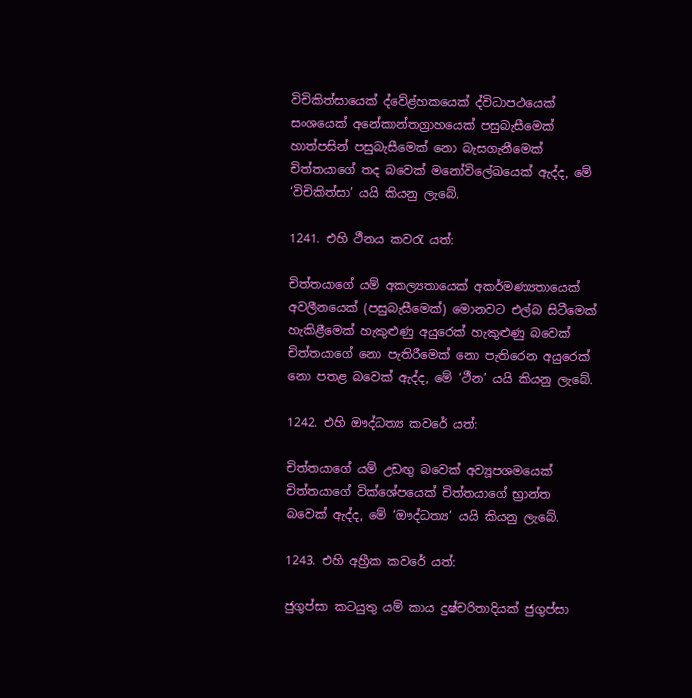විචිකිත්සායෙක් ද්වේළ්හකයෙක් ද්විධාපථයෙක් සංශයෙක් අනේකාන්තග්‍රාහයෙක් පසුබැසීමෙක් හාත්පසින් පසුබැසීමෙක් නො බැසගැනීමෙක් චිත්තයාගේ තද බවෙක් මනෝවිලේඛයෙක් ඇද්ද, මේ ‘විචිකිත්සා’ යයි කියනු ලැබේ.

1241. එහි ථීනය කවරැ යත්:

චිත්තයාගේ යම් අකල්‍යතායෙක් අකර්මණ්‍යතායෙක් අවලීනයෙක් (පසුබැසීමෙක්) මොනවට එල්බ සිටීමෙක් හැකිළීමෙක් හැකුළුණු අයුරෙක් හැකුළුණු බවෙක් චිත්තයාගේ නො පැතිරීමෙක් නො පැතිරෙන අයුරෙක් නො පතළ බවෙක් ඇද්ද, මේ ‘ථීන’ යයි කියනු ලැබේ.

1242. එහි ඖද්ධත්‍ය කවරේ යත්:

චිත්තයාගේ යම් උඩඟු බවෙක් අව්‍යූපශමයෙක් චිත්තයාගේ වික්ශේපයෙක් චිත්තයාගේ භ්‍රාන්ත බවෙක් ඇද්ද, මේ ‘ඖද්ධත්‍ය’ යයි කියනු ලැබේ.

1243. එහි අහ්‍රීක කවරේ යත්:

ජුගුප්සා කටයුතු යම් කාය දුෂ්චරිතාදියක් ජුගුප්සා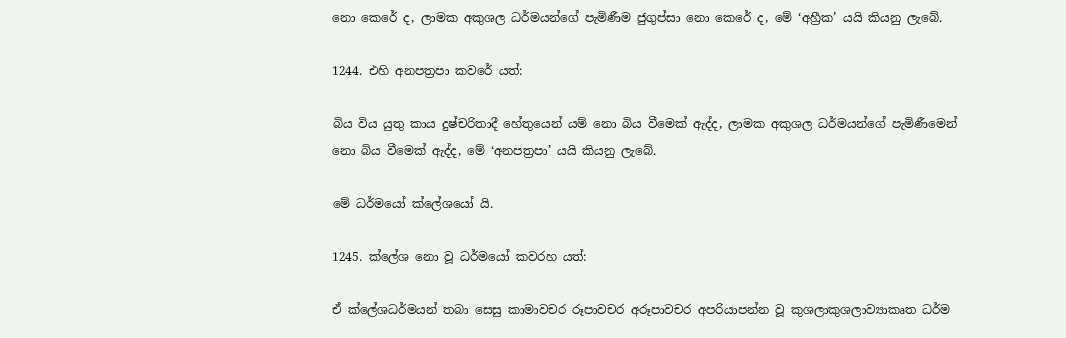නො කෙරේ ද, ලාමක අකුශල ධර්මයන්ගේ පැමිණීම ජුගුප්සා නො කෙරේ ද, මේ ‘අහ්‍රීක’ යයි කියනු ලැබේ.

1244. එහි අනපත්‍රපා කවරේ යත්:

බිය විය යුතු කාය දුෂ්චරිතාදී හේතුයෙන් යම් නො බිය වීමෙක් ඇද්ද, ලාමක අකුශල ධර්මයන්ගේ පැමිණීමෙන් නො බිය වීමෙක් ඇද්ද, මේ ‘අනපත්‍රපා’ යයි කියනු ලැබේ.

මේ ධර්මයෝ ක්ලේශයෝ යි.

1245. ක්ලේශ නො වූ ධර්මයෝ කවරහ යත්:

ඒ ක්ලේශධර්මයන් තබා සෙසු කාමාවචර රූපාවචර අරූපාවචර අපරියාපන්න වූ කුශලාකුශලාව්‍යාකෘත ධර්ම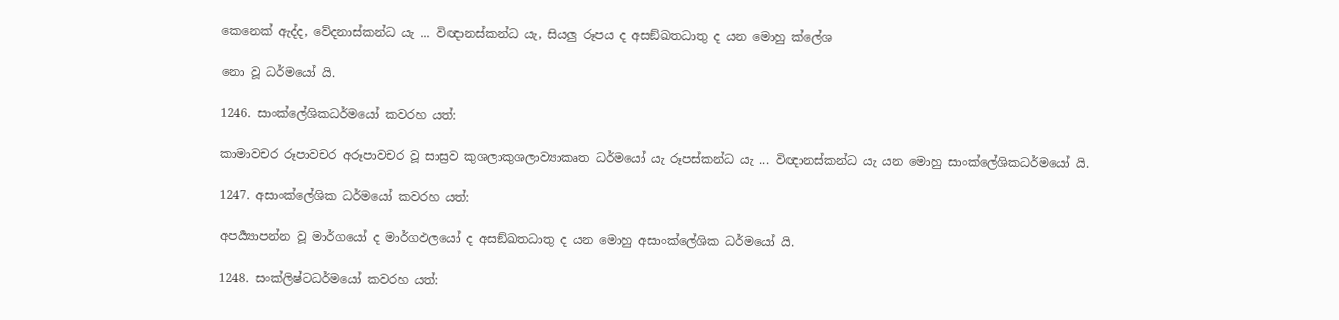කෙනෙක් ඇද්ද, වේදනාස්කන්ධ යැ ... විඥානස්කන්ධ යැ, සියලු රූපය ද අසඞ්ඛතධාතු ද යන මොහු ක්ලේශ

නො වූ ධර්මයෝ යි.

1246. සාංක්ලේශිකධර්මයෝ කවරහ යත්:

කාමාවචර රූපාවචර අරූපාවචර වූ සාස්‍රව කුශලාකුශලාව්‍යාකෘත ධර්මයෝ යැ රූපස්කන්ධ යැ ... විඥානස්කන්ධ යැ යන මොහු සාංක්ලේශිකධර්මයෝ යි.

1247. අසාංක්ලේශික ධර්මයෝ කවරහ යත්:

අපර්‍ය්‍යාපන්න වූ මාර්ගයෝ ද මාර්ගඵලයෝ ද අසඞ්ඛතධාතු ද යන මොහු අසාංක්ලේශික ධර්මයෝ යි.

1248. සංක්ලිෂ්ටධර්මයෝ කවරහ යත්: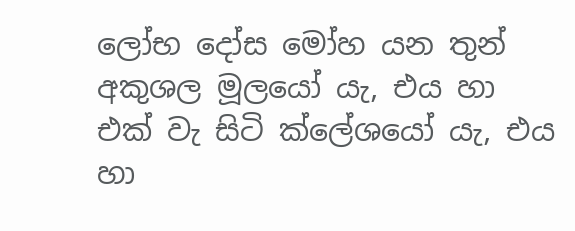ලෝභ දෝස මෝහ යන තුන් අකුශල මූලයෝ යැ, එය හා එක් වැ සිටි ක්ලේශයෝ යැ, එය හා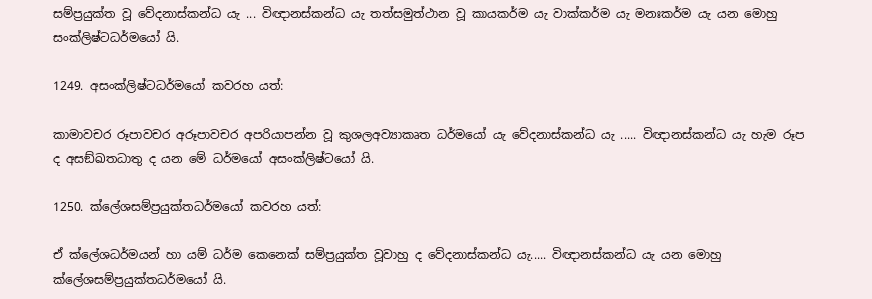සම්ප්‍රයුක්ත වූ වේදනාස්කන්ධ යැ ... විඥානස්කන්ධ යැ තත්සමුත්ථාන වූ කායකර්ම යැ වාක්කර්ම යැ මනඃකර්ම යැ යන මොහු සංක්ලිෂ්ටධර්මයෝ යි.

1249. අසංක්ලිෂ්ටධර්මයෝ කවරහ යත්:

කාමාවචර රූපාවචර අරූපාවචර අපරියාපන්න වූ කුශලඅව්‍යාකෘත ධර්මයෝ යැ වේදනාස්කන්ධ යැ ..... විඥානස්කන්ධ යැ හැම රූප ද අසඞ්ඛතධාතු ද යන මේ ධර්මයෝ අසංක්ලිෂ්ටයෝ යි.

1250. ක්ලේශසම්ප්‍රයුක්තධර්මයෝ කවරහ යත්:

ඒ ක්ලේශධර්මයන් හා යම් ධර්ම කෙනෙක් සම්ප්‍රයුක්ත වූවාහු ද වේදනාස්කන්ධ යැ..... විඥානස්කන්ධ යැ යන මොහු ක්ලේශසම්ප්‍රයුක්තධර්මයෝ යි.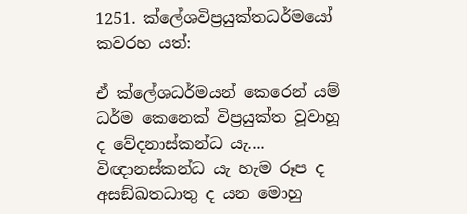1251. ක්ලේශවිප්‍රයුක්තධර්මයෝ කවරහ යත්:

ඒ ක්ලේශධර්මයන් කෙරෙන් යම් ධර්ම කෙනෙක් විප්‍රයුක්ත වූවාහූ ද වේදනාස්කන්ධ යැ.... විඥානස්කන්ධ යැ හැම රූප ද අසඞ්ඛතධාතු ද යන මොහු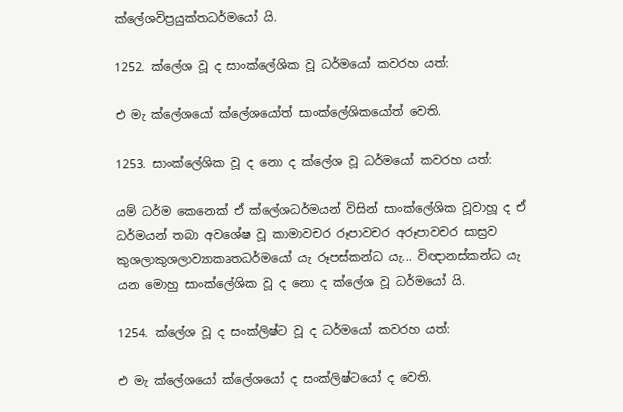ක්ලේශවිප්‍රයුක්තධර්මයෝ යි.

1252. ක්ලේශ වූ ද සාංක්ලේශික වූ ධර්මයෝ කවරහ යත්:

එ මැ ක්ලේශයෝ ක්ලේශයෝත් සාංක්ලේශිකයෝත් වෙති.

1253. සාංක්ලේශික වූ ද නො ද ක්ලේශ වූ ධර්මයෝ කවරහ යත්:

යම් ධර්ම කෙනෙක් ඒ ක්ලේශධර්මයන් විසින් සාංක්ලේශික වූවාහූ ද ඒ ධර්මයන් තබා අවශේෂ වූ කාමාවචර රූපාවචර අරූපාවචර සාස්‍රව කුශලාකුශලාව්‍යාකෘතධර්මයෝ යැ රූපස්කන්ධ යැ... විඥානස්කන්ධ යැ යන මොහු සාංක්ලේශික වූ ද නො ද ක්ලේශ වූ ධර්මයෝ යි.

1254. ක්ලේශ වූ ද සංක්ලිෂ්ට වූ ද ධර්මයෝ කවරහ යත්:

එ මැ ක්ලේශයෝ ක්ලේශයෝ ද සංක්ලිෂ්ටයෝ ද වෙති.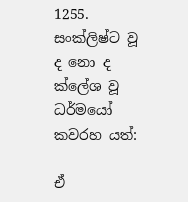1255. සංක්ලිෂ්ට වූ ද නො ද ක්ලේශ වූ ධර්මයෝ කවරහ යත්:

ඒ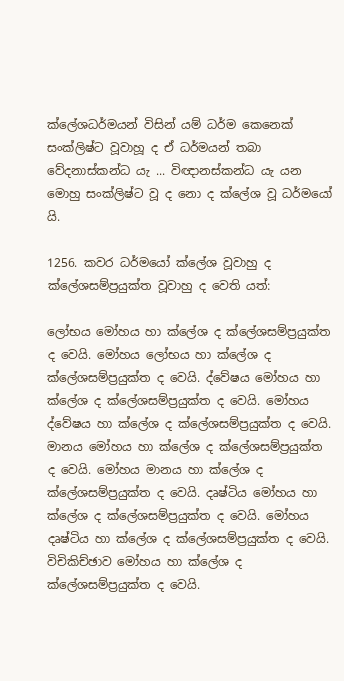ක්ලේශධර්මයන් විසින් යම් ධර්ම කෙනෙක් සංක්ලිෂ්ට වූවාහූ ද ඒ ධර්මයන් තබා වේදනාස්කන්ධ යැ ... විඥානස්කන්ධ යැ යන මොහු සංක්ලිෂ්ට වූ ද නො ද ක්ලේශ වූ ධර්මයෝ යි.

1256. කවර ධර්මයෝ ක්ලේශ වූවාහු ද ක්ලේශසම්ප්‍රයුක්ත වූවාහු ද වෙති යත්:

ලෝභය මෝහය හා ක්ලේශ ද ක්ලේශසම්ප්‍රයුක්ත ද වෙයි. මෝහය ලෝභය හා ක්ලේශ ද ක්ලේශසම්ප්‍රයුක්ත ද වෙයි. ද්වේෂය මෝහය හා ක්ලේශ ද ක්ලේශසම්ප්‍රයුක්ත ද වෙයි. මෝහය ද්වේෂය හා ක්ලේශ ද ක්ලේශසම්ප්‍රයුක්ත ද වෙයි. මානය මෝහය හා ක්ලේශ ද ක්ලේශසම්ප්‍රයුක්ත ද වෙයි. මෝහය මානය හා ක්ලේශ ද ක්ලේශසම්ප්‍රයුක්ත ද වෙයි. දෘෂ්ටිය මෝහය හා ක්ලේශ ද ක්ලේශසම්ප්‍රයුක්ත ද වෙයි. මෝහය දෘෂ්ටිය හා ක්ලේශ ද ක්ලේශසම්ප්‍රයුක්ත ද වෙයි. විචිකිච්ඡාව මෝහය හා ක්ලේශ ද ක්ලේශසම්ප්‍රයුක්ත ද වෙයි.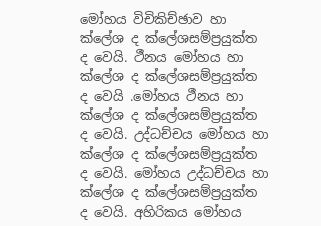මෝහය විචිකිච්ඡාව හා ක්ලේශ ද ක්ලේශසම්ප්‍රයුක්ත ද වෙයි. ථීනය මෝහය හා ක්ලේශ ද ක්ලේශසම්ප්‍රයුක්ත ද වෙයි .මෝහය ථීනය හා ක්ලේශ ද ක්ලේශසම්ප්‍රයුක්ත ද වෙයි. උද්ධච්චය මෝහය හා ක්ලේශ ද ක්ලේශසම්ප්‍රයුක්ත ද වෙයි. මෝහය උද්ධච්චය හා ක්ලේශ ද ක්ලේශසම්ප්‍රයුක්ත ද වෙයි. අහිරිකය මෝහය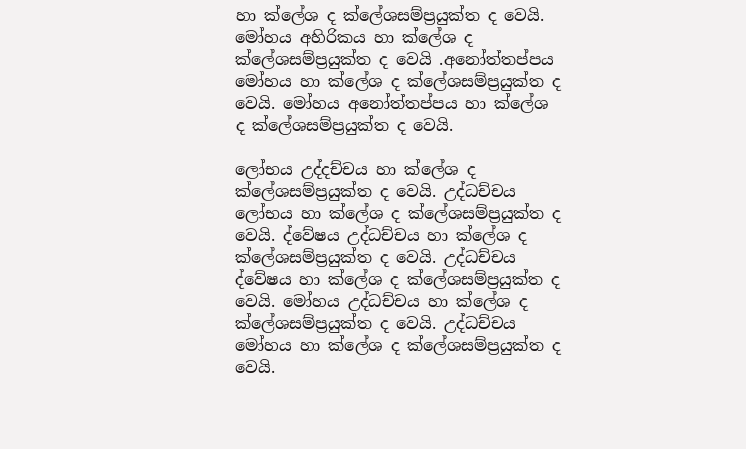හා ක්ලේශ ද ක්ලේශසම්ප්‍රයුක්ත ද වෙයි. මෝහය අහිරිකය හා ක්ලේශ ද ක්ලේශසම්ප්‍රයුක්ත ද වෙයි .අනෝත්තප්පය මෝහය හා ක්ලේශ ද ක්ලේශසම්ප්‍රයුක්ත ද වෙයි. මෝහය අනෝත්තප්පය හා ක්ලේශ ද ක්ලේශසම්ප්‍රයුක්ත ද වෙයි.

ලෝභය උද්දච්චය හා ක්ලේශ ද ක්ලේශසම්ප්‍රයුක්ත ද වෙයි. උද්ධච්චය ලෝභය හා ක්ලේශ ද ක්ලේශසම්ප්‍රයුක්ත ද වෙයි. ද්වේෂය උද්ධච්චය හා ක්ලේශ ද ක්ලේශසම්ප්‍රයුක්ත ද වෙයි. උද්ධච්චය ද්වේෂය හා ක්ලේශ ද ක්ලේශසම්ප්‍රයුක්ත ද වෙයි. මෝහය උද්ධච්චය හා ක්ලේශ ද ක්ලේශසම්ප්‍රයුක්ත ද වෙයි. උද්ධච්චය මෝහය හා ක්ලේශ ද ක්ලේශසම්ප්‍රයුක්ත ද වෙයි.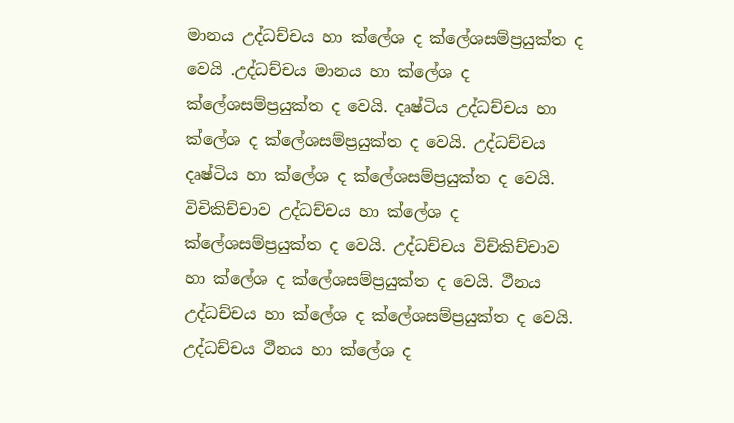මානය උද්ධච්චය හා ක්ලේශ ද ක්ලේශසම්ප්‍රයුක්ත ද වෙයි .උද්ධච්චය මානය හා ක්ලේශ ද ක්ලේශසම්ප්‍රයුක්ත ද වෙයි. දෘෂ්ටිය උද්ධච්චය හා ක්ලේශ ද ක්ලේශසම්ප්‍රයුක්ත ද වෙයි. උද්ධච්චය දෘෂ්ටිය හා ක්ලේශ ද ක්ලේශසම්ප්‍රයුක්ත ද වෙයි. විචිකිච්චාව උද්ධච්චය හා ක්ලේශ ද ක්ලේශසම්ප්‍රයුක්ත ද වෙයි. උද්ධච්චය විච්කිච්චාව හා ක්ලේශ ද ක්ලේශසම්ප්‍රයුක්ත ද වෙයි. ථීනය උද්ධච්චය හා ක්ලේශ ද ක්ලේශසම්ප්‍රයුක්ත ද වෙයි. උද්ධච්චය ථීනය හා ක්ලේශ ද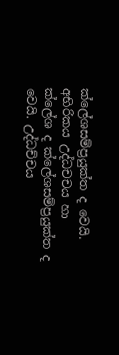ක්ලේශසම්ප්‍රයුක්ත ද වෙයි. අභිරිකය උද්ධචචය හා ක්ලේශ ද ක්ලේශසම්ප්‍රයුක්ත ද වෙයි. උද්ධච්චය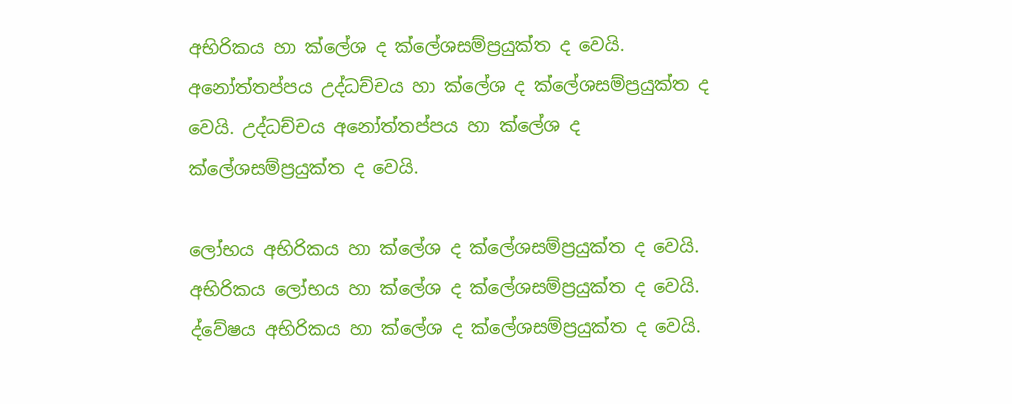අභිරිකය හා ක්ලේශ ද ක්ලේශසම්ප්‍රයුක්ත ද වෙයි. අනෝත්තප්පය උද්ධච්චය හා ක්ලේශ ද ක්ලේශසම්ප්‍රයුක්ත ද වෙයි. උද්ධච්චය අනෝත්තප්පය හා ක්ලේශ ද ක්ලේශසම්ප්‍රයුක්ත ද වෙයි.

ලෝභය අභිරිකය හා ක්ලේශ ද ක්ලේශසම්ප්‍රයුක්ත ද වෙයි. අභිරිකය ලෝභය හා ක්ලේශ ද ක්ලේශසම්ප්‍රයුක්ත ද වෙයි. ද්වේෂය අභිරිකය හා ක්ලේශ ද ක්ලේශසම්ප්‍රයුක්ත ද වෙයි.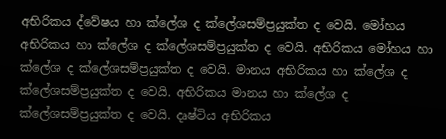අභිරිකය ද්වේෂය හා ක්ලේශ ද ක්ලේශසම්ප්‍රයුක්ත ද වෙයි. මෝහය අභිරිකය හා ක්ලේශ ද ක්ලේශසම්ප්‍රයුක්ත ද වෙයි. අභිරිකය මෝහය හා ක්ලේශ ද ක්ලේශසම්ප්‍රයුක්ත ද වෙයි. මානය අභිරිකය හා ක්ලේශ ද ක්ලේශසම්ප්‍රයුක්ත ද වෙයි. අභිරිකය මානය හා ක්ලේශ ද ක්ලේශසම්ප්‍රයුක්ත ද වෙයි. දෘෂ්ටිය අභිරිකය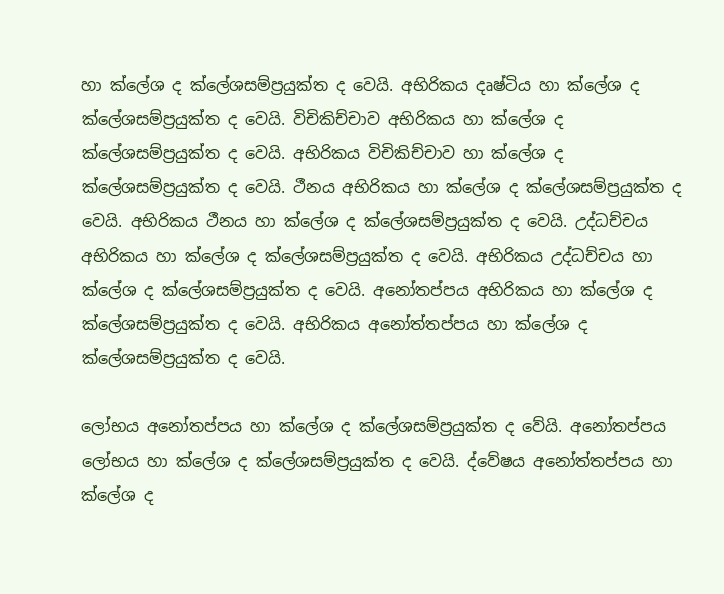හා ක්ලේශ ද ක්ලේශසම්ප්‍රයුක්ත ද වෙයි. අභිරිකය දෘෂ්ටිය හා ක්ලේශ ද ක්ලේශසම්ප්‍රයුක්ත ද වෙයි. විචිකිච්චාව අභිරිකය හා ක්ලේශ ද ක්ලේශසම්ප්‍රයුක්ත ද වෙයි. අභිරිකය විචිකිච්චාව හා ක්ලේශ ද ක්ලේශසම්ප්‍රයුක්ත ද වෙයි. ථීනය අභිරිකය හා ක්ලේශ ද ක්ලේශසම්ප්‍රයුක්ත ද වෙයි. අභිරිකය ථීනය හා ක්ලේශ ද ක්ලේශසම්ප්‍රයුක්ත ද වෙයි. උද්ධච්චය අභිරිකය හා ක්ලේශ ද ක්ලේශසම්ප්‍රයුක්ත ද වෙයි. අභිරිකය උද්ධච්චය හා ක්ලේශ ද ක්ලේශසම්ප්‍රයුක්ත ද වෙයි. අනෝතප්පය අභිරිකය හා ක්ලේශ ද ක්ලේශසම්ප්‍රයුක්ත ද වෙයි. අභිරිකය අනෝත්තප්පය හා ක්ලේශ ද ක්ලේශසම්ප්‍රයුක්ත ද වෙයි.

ලෝභය අනෝතප්පය හා ක්ලේශ ද ක්ලේශසම්ප්‍රයුක්ත ද වේයි. අනෝතප්පය ලෝභය හා ක්ලේශ ද ක්ලේශසම්ප්‍රයුක්ත ද වෙයි. ද්වේෂය අනෝත්තප්පය හා ක්ලේශ ද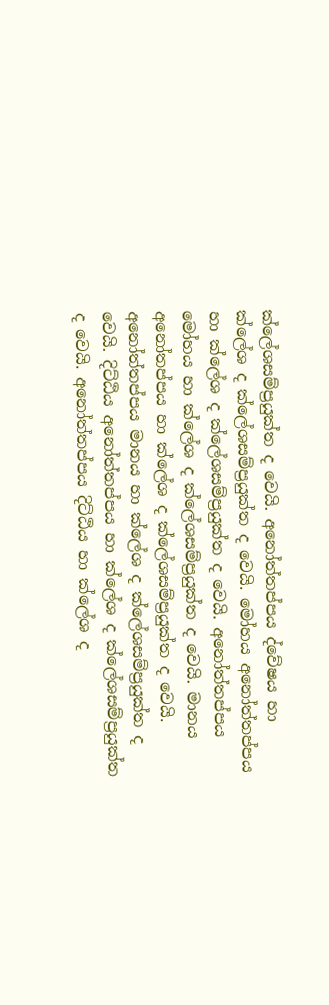ක්ලේශසම්ප්‍රයුක්ත ද වෙයි. අනෝත්තප්පය ද්වේෂය හා ක්ලේශ ද ක්ලේශසම්ප්‍රයුක්ත ද වෙයි. මෝහය අනෝත්තප්පය හා ක්ලේශ ද ක්ලේශසම්ප්‍රයුක්ත ද වෙයි. අනෝත්තප්පය මෝහය හා ක්ලේශ ද ක්ලේශසම්ප්‍රයුක්ත ද වෙයි. මානය අනෝතප්පය හා ක්ලේශ ද ක්ලේශසම්ප්‍රයුක්ත ද වෙයි. අනෝත්තප්පය මානය හා ක්ලේශ ද ක්ලේශසම්ප්‍රයුක්ත ද වෙයි. දිට්ඨිය අනෝත්තප්පය හා ක්ලේශ ද ක්ලේශසම්ප්‍රයුක්ත ද වෙයි. අනෝත්තප්පය දිට්ඨිය හා ක්ලේශ ද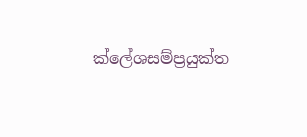ක්ලේශසම්ප්‍රයුක්ත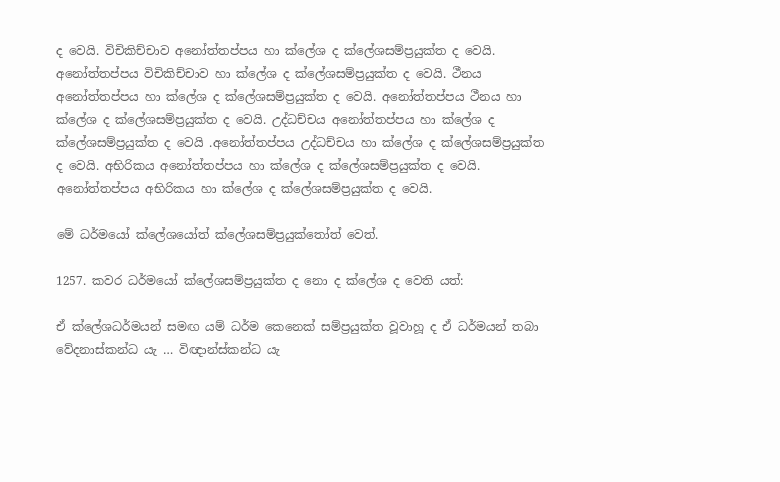ද වෙයි. විචිකිච්චාව අනෝත්තප්පය හා ක්ලේශ ද ක්ලේශසම්ප්‍රයුක්ත ද වෙයි. අනෝත්තප්පය විචිකිච්චාව හා ක්ලේශ ද ක්ලේශසම්ප්‍රයුක්ත ද වෙයි. ථීනය අනෝත්තප්පය හා ක්ලේශ ද ක්ලේශසම්ප්‍රයුක්ත ද වෙයි. අනෝත්තප්පය ථීනය හා ක්ලේශ ද ක්ලේශසම්ප්‍රයුක්ත ද වෙයි. උද්ධච්චය අනෝත්තප්පය හා ක්ලේශ ද ක්ලේශසම්ප්‍රයුක්ත ද වෙයි .අනෝත්තප්පය උද්ධච්චය හා ක්ලේශ ද ක්ලේශසම්ප්‍රයුක්ත ද වෙයි. අභිරිකය අනෝත්තප්පය හා ක්ලේශ ද ක්ලේශසම්ප්‍රයුක්ත ද වෙයි. අනෝත්තප්පය අභිරිකය හා ක්ලේශ ද ක්ලේශසම්ප්‍රයුක්ත ද වෙයි.

මේ ධර්මයෝ ක්ලේශයෝත් ක්ලේශසම්ප්‍රයුක්තෝත් වෙත්.

1257. කවර ධර්මයෝ ක්ලේශසම්ප්‍රයුක්ත ද නො ද ක්ලේශ ද වෙති යත්:

ඒ ක්ලේශධර්මයන් සමඟ යම් ධර්ම කෙනෙක් සම්ප්‍රයුක්ත වූවාහූ ද ඒ ධර්මයන් තබා වේදනාස්කන්ධ යැ … විඥාන්ස්කන්ධ යැ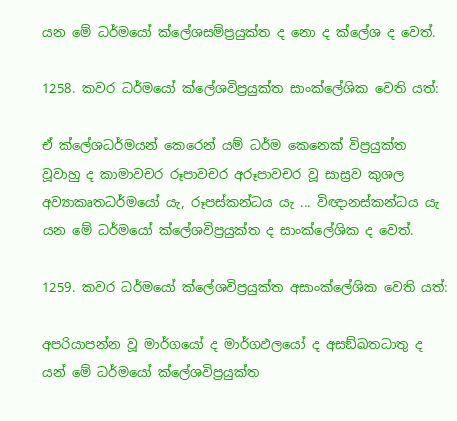යන මේ ධර්මයෝ ක්ලේශසම්ප්‍රයුක්ත ද නො ද ක්ලේශ ද වෙත්.

1258. කවර ධර්මයෝ ක්ලේශවිප්‍රයුක්ත සාංක්ලේශික වෙති යත්:

ඒ ක්ලේශධර්මයන් කෙරෙන් යම් ධර්ම කෙනෙක් විප්‍රයුක්ත වූවාහු ද කාමාවචර රූපාවචර අරූපාවචර වූ සාස්‍රව කුශල අව්‍යාකෘතධර්මයෝ යැ, රූපස්කන්ධය යැ ... විඥානස්කන්ධය යැ යන මේ ධර්මයෝ ක්ලේශවිප්‍රයුක්ත ද සාංක්ලේශික ද වෙත්.

1259. කවර ධර්මයෝ ක්ලේශවිප්‍රයුක්ත අසාංක්ලේශික වෙති යත්:

අපරියාපන්න වූ මාර්ගයෝ ද මාර්ගඵලයෝ ද අසඞ්ඛතධාතු ද යන් මේ ධර්මයෝ ක්ලේශවිප්‍රයුක්ත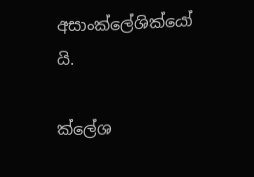අසාංක්ලේශික්යෝ යි.

ක්ලේශ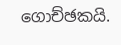ගොච්ඡකයි.